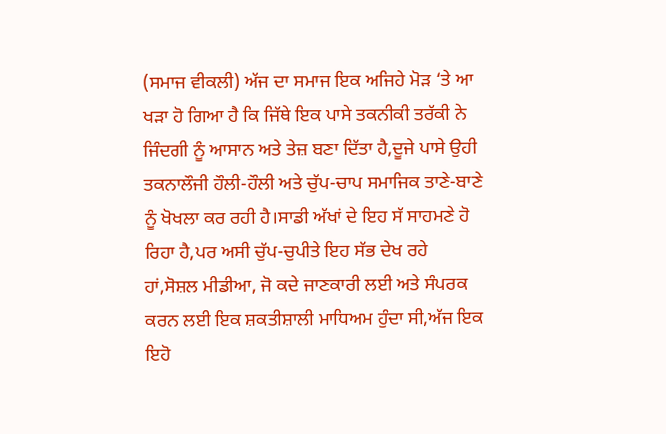(ਸਮਾਜ ਵੀਕਲੀ) ਅੱਜ ਦਾ ਸਮਾਜ ਇਕ ਅਜਿਹੇ ਮੋੜ ‘ਤੇ ਆ ਖੜਾ ਹੋ ਗਿਆ ਹੈ ਕਿ ਜਿੱਥੇ ਇਕ ਪਾਸੇ ਤਕਨੀਕੀ ਤਰੱਕੀ ਨੇ ਜਿੰਦਗੀ ਨੂੰ ਆਸਾਨ ਅਤੇ ਤੇਜ਼ ਬਣਾ ਦਿੱਤਾ ਹੈ,ਦੂਜੇ ਪਾਸੇ ਉਹੀ ਤਕਨਾਲੌਜੀ ਹੌਲੀ-ਹੌਲੀ ਅਤੇ ਚੁੱਪ-ਚਾਪ ਸਮਾਜਿਕ ਤਾਣੇ-ਬਾਣੇ ਨੂੰ ਖੋਖਲਾ ਕਰ ਰਹੀ ਹੈ।ਸਾਡੀ ਅੱਖਾਂ ਦੇ ਇਹ ਸੱ ਸਾਹਮਣੇ ਹੋ ਰਿਹਾ ਹੈ,ਪਰ ਅਸੀ ਚੁੱਪ-ਚੁਪੀਤੇ ਇਹ ਸੱਭ ਦੇਖ ਰਹੇ ਹਾਂ,ਸੋਸ਼ਲ ਮੀਡੀਆ, ਜੋ ਕਦੇ ਜਾਣਕਾਰੀ ਲਈ ਅਤੇ ਸੰਪਰਕ ਕਰਨ ਲਈ ਇਕ ਸ਼ਕਤੀਸ਼ਾਲੀ ਮਾਧਿਅਮ ਹੁੰਦਾ ਸੀ,ਅੱਜ ਇਕ ਇਹੋ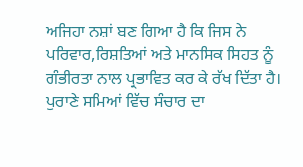ਅਜਿਹਾ ਨਸ਼ਾਂ ਬਣ ਗਿਆ ਹੈ ਕਿ ਜਿਸ ਨੇ ਪਰਿਵਾਰ,ਰਿਸ਼ਤਿਆਂ ਅਤੇ ਮਾਨਸਿਕ ਸਿਹਤ ਨੂੰ ਗੰਭੀਰਤਾ ਨਾਲ ਪ੍ਰਭਾਵਿਤ ਕਰ ਕੇ ਰੱਖ ਦਿੱਤਾ ਹੈ। ਪੁਰਾਣੇ ਸਮਿਆਂ ਵਿੱਚ ਸੰਚਾਰ ਦਾ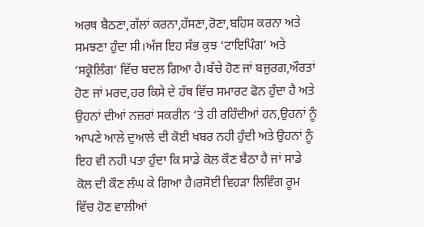ਅਰਥ ਬੈਠਣਾ,ਗੱਲਾਂ ਕਰਨਾ,ਹੱਸਣਾ,ਰੋਣਾ,ਬਹਿਸ ਕਰਨਾ ਅਤੇ ਸਮਝਣਾ ਹੁੰਦਾ ਸੀ।ਅੱਜ ਇਹ ਸੱਭ ਕੁਝ ‘ਟਾਇਪਿੰਗ’ ਅਤੇ ‘ਸਕ੍ਰੋਲਿੰਗ’ ਵਿੱਚ ਬਦਲ ਗਿਆ ਹੈ।ਬੱਚੇ ਹੋਣ ਜਾਂ ਬਜੁਰਗ,ਔਰਤਾਂ ਹੋਣ ਜਾਂ ਮਰਦ,ਹਰ ਕਿਸੇ ਦੇ ਹੱਥ ਵਿੱਚ ਸਮਾਰਟ ਫੋਨ ਹੁੰਦਾ ਹੈ ਅਤੇ ਉਹਨਾਂ ਦੀਆਂ ਨਜ਼ਰਾਂ ਸਕਰੀਨ ‘ਤੇ ਹੀ ਰਹਿੰਦੀਆਂ ਹਨ,ਉਹਨਾਂ ਨੂੰ ਆਪਣੇ ਆਲੇ ਦੁਆਲੇ ਦੀ ਕੋਈ ਖਬਰ ਨਹੀ ਹੁੰਦੀ ਅਤੇ ਉਹਨਾਂ ਨੂੰ ਇਹ ਵੀ ਨਹੀ ਪਤਾ ਹੁੰਦਾ ਕਿ ਸਾਡੇ ਕੋਲ ਕੌਣ ਬੈਠਾ ਹੈ ਜਾਂ ਸਾਡੇ ਕੋਲ ਦੀ ਕੌਣ ਲੰਘ ਕੇ ਗਿਆ ਹੈ।ਰਸੋਈ ਵਿਹੜਾ ਲਿਵਿੰਗ ਰੂਮ ਵਿੱਚ ਹੋਣ ਵਾਲੀਆਂ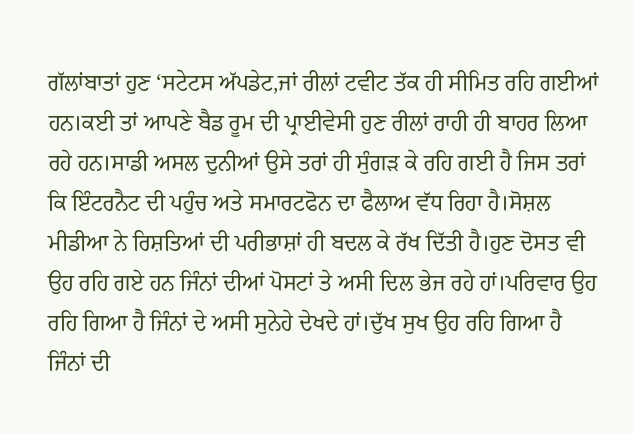ਗੱਲਾਂਬਾਤਾਂ ਹੁਣ ‘ਸਟੇਟਸ ਅੱਪਡੇਟ,ਜਾਂ ਰੀਲਾਂ ਟਵੀਟ ਤੱਕ ਹੀ ਸੀਮਿਤ ਰਹਿ ਗਈਆਂ ਹਨ।ਕਈ ਤਾਂ ਆਪਣੇ ਬੈਡ ਰੂਮ ਦੀ ਪ੍ਰਾਈਵੇਸੀ ਹੁਣ ਰੀਲਾਂ ਰਾਹੀ ਹੀ ਬਾਹਰ ਲਿਆ ਰਹੇ ਹਨ।ਸਾਡੀ ਅਸਲ ਦੁਨੀਆਂ ਉਸੇ ਤਰਾਂ ਹੀ ਸੁੰਗੜ ਕੇ ਰਹਿ ਗਈ ਹੈ ਜਿਸ ਤਰਾਂ ਕਿ ਇੰਟਰਨੈਟ ਦੀ ਪਹੁੰਚ ਅਤੇ ਸਮਾਰਟਫੋਨ ਦਾ ਫੈਲਾਅ ਵੱਧ ਰਿਹਾ ਹੈ।ਸੋਸ਼ਲ ਮੀਡੀਆ ਨੇ ਰਿਸ਼ਤਿਆਂ ਦੀ ਪਰੀਭਾਸ਼ਾਂ ਹੀ ਬਦਲ ਕੇ ਰੱਖ ਦਿੱਤੀ ਹੈ।ਹੁਣ ਦੋਸਤ ਵੀ ਉਹ ਰਹਿ ਗਏ ਹਨ ਜਿੰਨਾਂ ਦੀਆਂ ਪੋਸਟਾਂ ਤੇ ਅਸੀ ਦਿਲ ਭੇਜ ਰਹੇ ਹਾਂ।ਪਰਿਵਾਰ ਉਹ ਰਹਿ ਗਿਆ ਹੈ ਜਿੰਨਾਂ ਦੇ ਅਸੀ ਸੁਨੇਹੇ ਦੇਖਦੇ ਹਾਂ।ਦੁੱਖ ਸੁਖ ਉਹ ਰਹਿ ਗਿਆ ਹੈ ਜਿੰਨਾਂ ਦੀ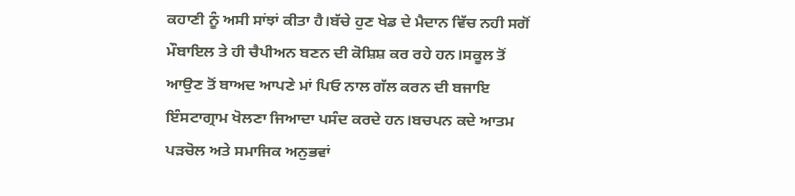ਕਹਾਣੀ ਨੂੰ ਅਸੀ ਸਾਂਝਾਂ ਕੀਤਾ ਹੈ।ਬੱਚੇ ਹੁਣ ਖੇਡ ਦੇ ਮੈਦਾਨ ਵਿੱਚ ਨਹੀ ਸਗੋਂ ਮੌਬਾਇਲ ਤੇ ਹੀ ਚੈਪੀਅਨ ਬਣਨ ਦੀ ਕੋਸ਼ਿਸ਼ ਕਰ ਰਹੇ ਹਨ।ਸਕੂਲ ਤੋਂ ਆਉਣ ਤੋਂ ਬਾਅਦ ਆਪਣੇ ਮਾਂ ਪਿਓ ਨਾਲ ਗੱਲ ਕਰਨ ਦੀ ਬਜਾਇ ਇੰਸਟਾਗ੍ਰਾਮ ਖੋਲਣਾ ਜਿਆਦਾ ਪਸੰਦ ਕਰਦੇ ਹਨ।ਬਚਪਨ ਕਦੇ ਆਤਮ ਪੜਚੋਲ ਅਤੇ ਸਮਾਜਿਕ ਅਨੁਭਵਾਂ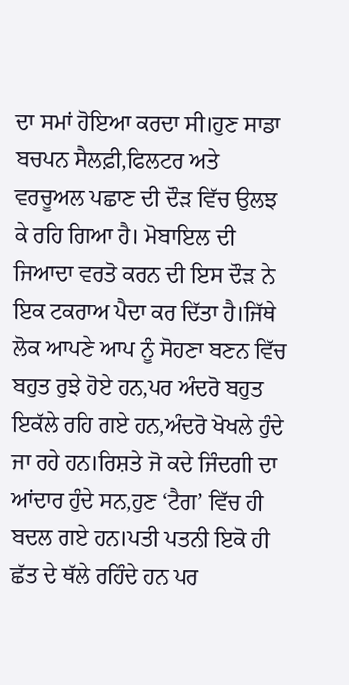ਦਾ ਸਮਾਂ ਹੋਇਆ ਕਰਦਾ ਸੀ।ਹੁਣ ਸਾਡਾ ਬਚਪਨ ਸੈਲਫ਼ੀ,ਫਿਲਟਰ ਅਤੇ ਵਰਚੂਅਲ ਪਛਾਣ ਦੀ ਦੌੜ ਵਿੱਚ ਉਲਝ ਕੇ ਰਹਿ ਗਿਆ ਹੈ। ਮੋਬਾਇਲ ਦੀ ਜਿਆਦਾ ਵਰਤੋ ਕਰਨ ਦੀ ਇਸ ਦੌੜ ਨੇ ਇਕ ਟਕਰਾਅ ਪੈਦਾ ਕਰ ਦਿੱਤਾ ਹੈ।ਜਿੱਥੇ ਲੋਕ ਆਪਣੇ ਆਪ ਨੂੰ ਸੋਹਣਾ ਬਣਨ ਵਿੱਚ ਬਹੁਤ ਰੁਝੇ ਹੋਏ ਹਨ,ਪਰ ਅੰਦਰੋ ਬਹੁਤ ਇਕੱਲੇ ਰਹਿ ਗਏ ਹਨ,ਅੰਦਰੋ ਖੋਖਲੇ ਹੁੰਦੇ ਜਾ ਰਹੇ ਹਨ।ਰਿਸ਼ਤੇ ਜੋ ਕਦੇ ਜਿੰਦਗੀ ਦਾ ਆਂਦਾਰ ਹੁੰਦੇ ਸਨ,ਹੁਣ ‘ਟੈਗ’ ਵਿੱਚ ਹੀ ਬਦਲ ਗਏ ਹਨ।ਪਤੀ ਪਤਨੀ ਇਕੋ ਹੀ ਛੱਤ ਦੇ ਥੱਲੇ ਰਹਿੰਦੇ ਹਨ ਪਰ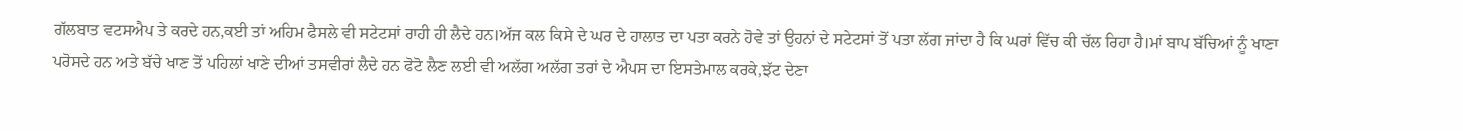ਗੱਲਬਾਤ ਵਟਸਐਪ ਤੇ ਕਰਦੇ ਹਨ,ਕਈ ਤਾਂ ਅਹਿਮ ਫੈਸਲੇ ਵੀ ਸਟੇਟਸਾਂ ਰਾਹੀ ਹੀ ਲੈਦੇ ਹਨ।ਅੱਜ ਕਲ ਕਿਸੇ ਦੇ ਘਰ ਦੇ ਹਾਲਾਤ ਦਾ ਪਤਾ ਕਰਨੇ ਹੋਵੇ ਤਾਂ ਉਹਨਾਂ ਦੇ ਸਟੇਟਸਾਂ ਤੋਂ ਪਤਾ ਲੱਗ ਜਾਂਦਾ ਹੈ ਕਿ ਘਰਾਂ ਵਿੱਚ ਕੀ ਚੱਲ ਰਿਹਾ ਹੈ।ਮਾਂ ਬਾਪ ਬੱਚਿਆਂ ਨੂੰ ਖਾਣਾ ਪਰੋਸਦੇ ਹਨ ਅਤੇ ਬੱਚੇ ਖਾਣ ਤੋਂ ਪਹਿਲਾਂ ਖਾਣੇ ਦੀਆਂ ਤਸਵੀਰਾਂ ਲੈਦੇ ਹਨ ਫੋਟੋ ਲੈਣ ਲਈ ਵੀ ਅਲੱਗ ਅਲੱਗ ਤਰਾਂ ਦੇ ਐਪਸ ਦਾ ਇਸਤੇਮਾਲ ਕਰਕੇ,ਝੱਟ ਦੇਣਾ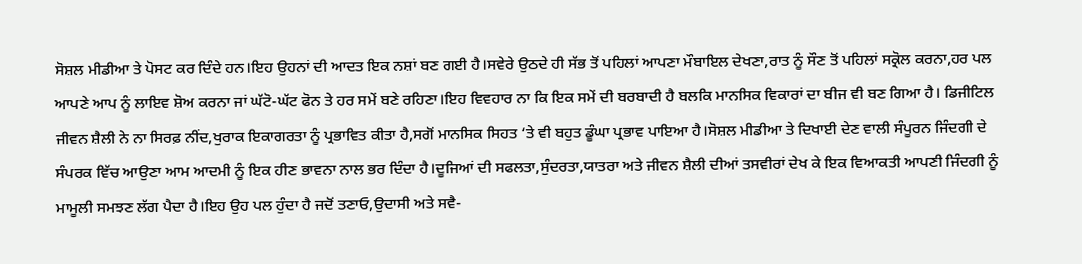ਸੋਸ਼ਲ ਮੀਡੀਆ ਤੇ ਪੋਸਟ ਕਰ ਦਿੰਦੇ ਹਨ।ਇਹ ਉਹਨਾਂ ਦੀ ਆਦਤ ਇਕ ਨਸ਼ਾਂ ਬਣ ਗਈ ਹੈ।ਸਵੇਰੇ ਉਠਦੇ ਹੀ ਸੱਭ ਤੋਂ ਪਹਿਲਾਂ ਆਪਣਾ ਮੌਬਾਇਲ ਦੇਖਣਾ,ਰਾਤ ਨੂੰ ਸੌਣ ਤੋਂ ਪਹਿਲਾਂ ਸਕ੍ਰੋਲ ਕਰਨਾ,ਹਰ ਪਲ ਆਪਣੇ ਆਪ ਨੂੰ ਲਾਇਵ ਸ਼ੋਅ ਕਰਨਾ ਜਾਂ ਘੱਟੋ-ਘੱਟ ਫੋਨ ਤੇ ਹਰ ਸਮੇਂ ਬਣੇ ਰਹਿਣਾ।ਇਹ ਵਿਵਹਾਰ ਨਾ ਕਿ ਇਕ ਸਮੇਂ ਦੀ ਬਰਬਾਦੀ ਹੈ ਬਲਕਿ ਮਾਨਸਿਕ ਵਿਕਾਰਾਂ ਦਾ ਬੀਜ ਵੀ ਬਣ ਗਿਆ ਹੈ। ਡਿਜੀਟਿਲ ਜੀਵਨ ਸ਼ੈਲੀ ਨੇ ਨਾ ਸਿਰਫ਼ ਨੀਂਦ,ਖੁਰਾਕ ਇਕਾਗਰਤਾ ਨੂੰ ਪ੍ਰਭਾਵਿਤ ਕੀਤਾ ਹੈ,ਸਗੋਂ ਮਾਨਸਿਕ ਸਿਹਤ ‘ਤੇ ਵੀ ਬਹੁਤ ਡੂੰਘਾ ਪ੍ਰਭਾਵ ਪਾਇਆ ਹੈ।ਸੋਸ਼ਲ ਮੀਡੀਆ ਤੇ ਦਿਖਾਈ ਦੇਣ ਵਾਲੀ ਸੰਪੂਰਨ ਜਿੰਦਗੀ ਦੇ ਸੰਪਰਕ ਵਿੱਚ ਆਉਣਾ ਆਮ ਆਦਮੀ ਨੂੰ ਇਕ ਹੀਣ ਭਾਵਨਾ ਨਾਲ ਭਰ ਦਿੰਦਾ ਹੈ।ਦੂਜਿਆਂ ਦੀ ਸਫਲਤਾ,ਸੁੰਦਰਤਾ,ਯਾਤਰਾ ਅਤੇ ਜੀਵਨ ਸ਼ੈਲੀ ਦੀਆਂ ਤਸਵੀਰਾਂ ਦੇਖ ਕੇ ਇਕ ਵਿਆਕਤੀ ਆਪਣੀ ਜਿੰਦਗੀ ਨੂੰ ਮਾਮੂਲੀ ਸਮਝਣ ਲੱਗ ਪੈਦਾ ਹੈ।ਇਹ ਉਹ ਪਲ ਹੁੰਦਾ ਹੈ ਜਦੋਂ ਤਣਾਓ,ਉਦਾਸੀ ਅਤੇ ਸਵੈ-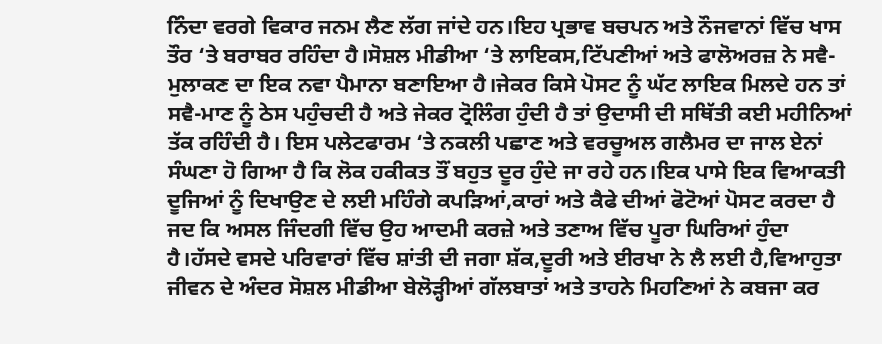ਨਿੰਦਾ ਵਰਗੇ ਵਿਕਾਰ ਜਨਮ ਲੈਣ ਲੱਗ ਜਾਂਦੇ ਹਨ।ਇਹ ਪ੍ਰਭਾਵ ਬਚਪਨ ਅਤੇ ਨੌਜਵਾਨਾਂ ਵਿੱਚ ਖਾਸ ਤੌਰ ‘ਤੇ ਬਰਾਬਰ ਰਹਿੰਦਾ ਹੈ।ਸੋਸ਼ਲ ਮੀਡੀਆ ‘ਤੇ ਲਾਇਕਸ,ਟਿੱਪਣੀਆਂ ਅਤੇ ਫਾਲੋਅਰਜ਼ ਨੇ ਸਵੈ-ਮੁਲਾਕਣ ਦਾ ਇਕ ਨਵਾ ਪੈਮਾਨਾ ਬਣਾਇਆ ਹੈ।ਜੇਕਰ ਕਿਸੇ ਪੋਸਟ ਨੂੰ ਘੱਟ ਲਾਇਕ ਮਿਲਦੇ ਹਨ ਤਾਂ ਸਵੈ-ਮਾਣ ਨੂੰ ਠੇਸ ਪਹੁੰਚਦੀ ਹੈ ਅਤੇ ਜੇਕਰ ਟ੍ਰੋਲਿੰਗ ਹੁੰਦੀ ਹੈ ਤਾਂ ਉਦਾਸੀ ਦੀ ਸਥਿੱਤੀ ਕਈ ਮਹੀਨਿਆਂ ਤੱਕ ਰਹਿੰਦੀ ਹੈ। ਇਸ ਪਲੇਟਫਾਰਮ ‘ਤੇ ਨਕਲੀ ਪਛਾਣ ਅਤੇ ਵਰਚੂਅਲ ਗਲੈਮਰ ਦਾ ਜਾਲ ਏਨਾਂ ਸੰਘਣਾ ਹੋ ਗਿਆ ਹੈ ਕਿ ਲੋਕ ਹਕੀਕਤ ਤੌਂ ਬਹੁਤ ਦੂਰ ਹੁੰਦੇ ਜਾ ਰਹੇ ਹਨ।ਇਕ ਪਾਸੇ ਇਕ ਵਿਆਕਤੀ ਦੂਜਿਆਂ ਨੂੰ ਦਿਖਾਉਣ ਦੇ ਲਈ ਮਹਿੰਗੇ ਕਪੜਿਆਂ,ਕਾਰਾਂ ਅਤੇ ਕੈਫੇ ਦੀਆਂ ਫੋਟੋਆਂ ਪੋਸਟ ਕਰਦਾ ਹੈ ਜਦ ਕਿ ਅਸਲ ਜਿੰਦਗੀ ਵਿੱਚ ਉਹ ਆਦਮੀ ਕਰਜ਼ੇ ਅਤੇ ਤਣਾਅ ਵਿੱਚ ਪੂਰਾ ਘਿਰਿਆਂ ਹੁੰਦਾ ਹੈ।ਹੱਸਦੇ ਵਸਦੇ ਪਰਿਵਾਰਾਂ ਵਿੱਚ ਸ਼ਾਂਤੀ ਦੀ ਜਗਾ ਸ਼ੱਕ,ਦੂਰੀ ਅਤੇ ਈਰਖਾ ਨੇ ਲੈ ਲਈ ਹੈ,ਵਿਆਹੁਤਾ ਜੀਵਨ ਦੇ ਅੰਦਰ ਸੋਸ਼ਲ ਮੀਡੀਆ ਬੇਲੋੜ੍ਹੀਆਂ ਗੱਲਬਾਤਾਂ ਅਤੇ ਤਾਹਨੇ ਮਿਹਣਿਆਂ ਨੇ ਕਬਜਾ ਕਰ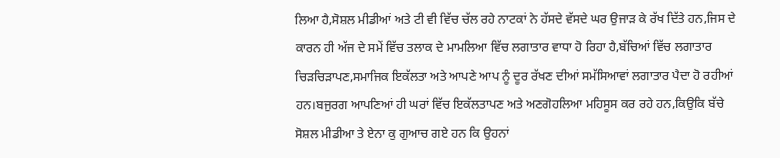ਲਿਆ ਹੈ,ਸੋਸ਼ਲ ਮੀਡੀਆਂ ਅਤੇ ਟੀ ਵੀ ਵਿੱਚ ਚੱਲ ਰਹੇ ਨਾਟਕਾਂ ਨੇ ਹੱਸਦੇ ਵੱਸਦੇ ਘਰ ਉਜਾੜ ਕੇ ਰੱਖ ਦਿੱਤੇ ਹਨ,ਜਿਸ ਦੇ ਕਾਰਨ ਹੀ ਅੱਜ ਦੇ ਸਮੇਂ ਵਿੱਚ ਤਲਾਕ ਦੇ ਮਾਮਲਿਆ ਵਿੱਚ ਲਗਾਤਾਰ ਵਾਧਾ ਹੋ ਰਿਹਾ ਹੈ,ਬੱਚਿਆਂ ਵਿੱਚ ਲਗਾਤਾਰ ਚਿੜਚਿੜਾਪਣ,ਸਮਾਜਿਕ ਇਕੱਲਤਾ ਅਤੇ ਆਪਣੇ ਆਪ ਨੂੰ ਦੂਰ ਰੱਖਣ ਦੀਆਂ ਸਮੱਸਿਆਵਾਂ ਲਗਾਤਾਰ ਪੈਦਾ ਹੋ ਰਹੀਆਂ ਹਨ।ਬਜੁਰਗ ਆਪਣਿਆਂ ਹੀ ਘਰਾਂ ਵਿੱਚ ਇਕੱਲਤਾਪਣ ਅਤੇ ਅਣਗੋਹਲਿਆ ਮਹਿਸੂਸ ਕਰ ਰਹੇ ਹਨ,ਕਿਉਕਿ ਬੱਚੇ ਸੋਸ਼ਲ ਮੀਡੀਆ ਤੇ ਏਨਾ ਕੁ ਗੁਆਚ ਗਏ ਹਨ ਕਿ ਉਹਨਾਂ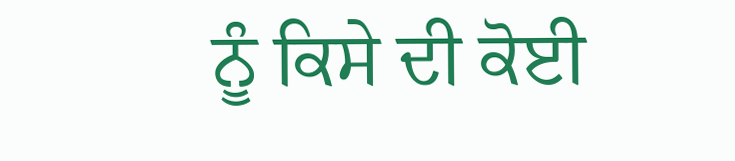ਨੂੰ ਕਿਸੇ ਦੀ ਕੋਈ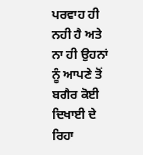ਪਰਵਾਹ ਹੀ ਨਹੀ ਹੈ ਅਤੇ ਨਾ ਹੀ ਉਹਨਾਂ ਨੂੰ ਆਪਣੇ ਤੋਂ ਬਗੈਰ ਕੋਈ ਦਿਖਾਈ ਦੇ ਰਿਹਾ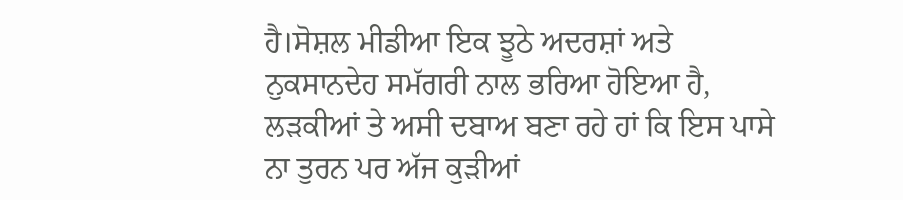ਹੈ।ਸੋਸ਼ਲ ਮੀਡੀਆ ਇਕ ਝੂਠੇ ਅਦਰਸ਼ਾਂ ਅਤੇ ਨੁਕਸਾਨਦੇਹ ਸਮੱਗਰੀ ਨਾਲ ਭਰਿਆ ਹੋਇਆ ਹੈ, ਲੜਕੀਆਂ ਤੇ ਅਸੀ ਦਬਾਅ ਬਣਾ ਰਹੇ ਹਾਂ ਕਿ ਇਸ ਪਾਸੇ ਨਾ ਤੁਰਨ ਪਰ ਅੱਜ ਕੁੜੀਆਂ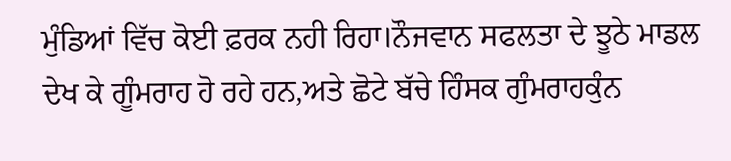ਮੁੰਡਿਆਂ ਵਿੱਚ ਕੋਈ ਫ਼ਰਕ ਨਹੀ ਰਿਹਾ।ਨੌਜਵਾਨ ਸਫਲਤਾ ਦੇ ਝੂਠੇ ਮਾਡਲ ਦੇਖ ਕੇ ਗੂੰਮਰਾਹ ਹੋ ਰਹੇ ਹਨ,ਅਤੇ ਛੋਟੇ ਬੱਚੇ ਹਿੰਸਕ ਗੁੰਮਰਾਹਕੁੰਨ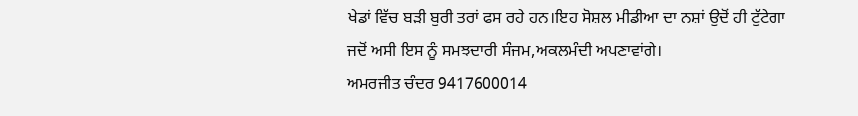ਖੇਡਾਂ ਵਿੱਚ ਬੜੀ ਬੁਰੀ ਤਰਾਂ ਫਸ ਰਹੇ ਹਨ।ਇਹ ਸੋਸ਼ਲ ਮੀਡੀਆ ਦਾ ਨਸ਼ਾਂ ਉਦੋਂ ਹੀ ਟੁੱਟੇਗਾ ਜਦੋਂ ਅਸੀ ਇਸ ਨੂੰ ਸਮਝਦਾਰੀ ਸੰਜਮ,ਅਕਲਮੰਦੀ ਅਪਣਾਵਾਂਗੇ।
ਅਮਰਜੀਤ ਚੰਦਰ 9417600014